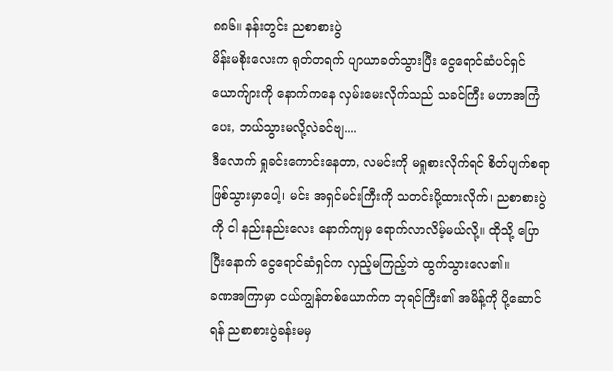၈၈၆။ နန်းတွင်း ညစာစားပွဲ
မိန်းမစိုးလေးက ရုတ်တရက် ပျာယာခတ်သွားပြီး ငွေရောင်ဆံပင်ရှင် ယောက်ျားကို နောက်ကနေ လှမ်းမေးလိုက်သည် သခင်ကြီး မဟာအကြံပေး, ဘယ်သွားမလို့လဲခင်ဗျ....
ဒီလောက် ရှုခင်းကောင်းနေတာ, လမင်းကို မရှုစားလိုက်ရင် စိတ်ပျက်စရာ ဖြစ်သွားမှာပေါ့၊ မင်း အရှင်မင်းကြီးကို သတင်းပို့ထားလိုက်၊ ညစာစားပွဲကို ငါ နည်းနည်းလေး နောက်ကျမှ ရောက်လာလိမ့်မယ်လို့။ ထိုသို့ ပြောပြီးနောက် ငွေရောင်ဆံရှင်က လှည့်မကြည့်ဘဲ ထွက်သွားလေ၏။
ခဏအကြာမှာ ငယ်ကျွန်တစ်ယောက်က ဘုရင်ကြီး၏ အမိန့်ကို ပို့ဆောင်ရန် ညစာစားပွဲခန်းမမှ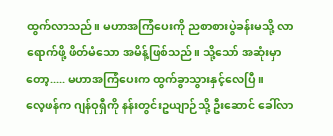ထွက်လာသည်။ မဟာအကြံပေးကို ညစာစားပွဲခန်းမသို့ လာရောက်ဖို့ ဖိတ်မံသော အမိန့်ဖြစ်သည်။ သို့သော် အဆုံးမှာတော့..... မဟာအကြံပေးက ထွက်ခွာသွားနှင့်လေပြီ။
လေ့ဖန်က ဂျန်ဝုရှီကို နန်းတွင်းဥယျာဉ်သို့ ဦးဆောင် ခေါ်လာ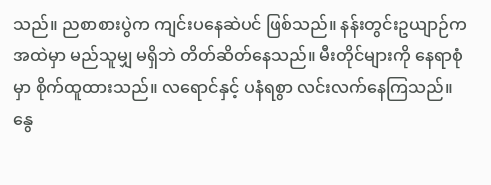သည်။ ညစာစားပွဲက ကျင်းပနေဆဲပင် ဖြစ်သည်။ နန်းတွင်းဥယျာဉ်က အထဲမှာ မည်သူမျှ မရှိဘဲ တိတ်ဆိတ်နေသည်။ မီးတိုင်များကို နေရာစုံမှာ စိုက်ထူထားသည်။ လရောင်နှင့် ပနံရစွာ လင်းလက်နေကြသည်။ နွေ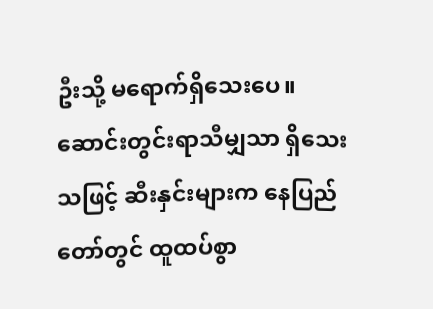ဦးသို့ မရောက်ရှိသေးပေ။ ဆောင်းတွင်းရာသီမျှသာ ရှိသေးသဖြင့် ဆီးနှင်းများက နေပြည်တော်တွင် ထူထပ်စွာ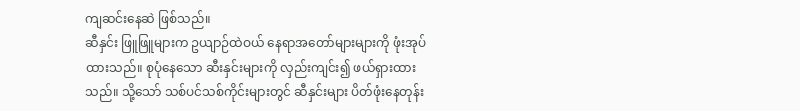ကျဆင်းနေဆဲ ဖြစ်သည်။
ဆီနှင်း ဖြူဖြူများက ဥယျာဉ်ထဲဝယ် နေရာအတော်များများကို ဖုံးအုပ်ထားသည်။ စုပုံနေသော ဆီးနှင်းများကို လှည်းကျင်း၍ ဖယ်ရှားထားသည်။ သို့သော် သစ်ပင်သစ်ကိုင်းများတွင် ဆီနှင်းများ ပိတ်ဖုံးနေတုန်း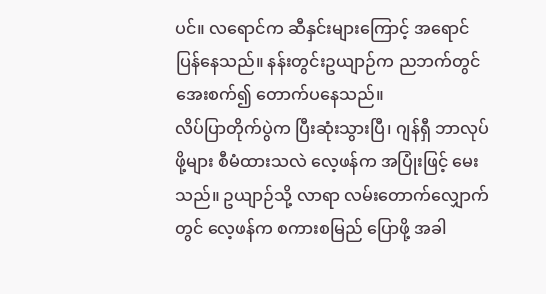ပင်။ လရောင်က ဆီနှင်းများကြောင့် အရောင်ပြန်နေသည်။ နန်းတွင်းဥယျာဉ်က ညဘက်တွင် အေးစက်၍ တောက်ပနေသည်။
လိပ်ပြာတိုက်ပွဲက ပြီးဆုံးသွားပြီ၊ ဂျန်ရှီ ဘာလုပ်ဖို့များ စီမံထားသလဲ လေ့ဖန်က အပြုံးဖြင့် မေးသည်။ ဥယျာဉ်သို့ လာရာ လမ်းတောက်လျှောက်တွင် လေ့ဖန်က စကားစမြည် ပြောဖို့ အခါ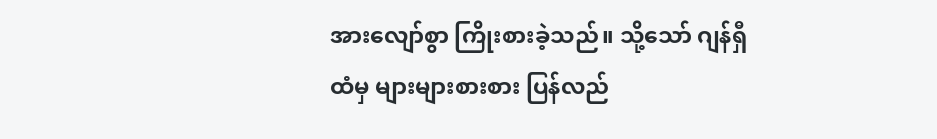အားလျော်စွာ ကြိုးစားခဲ့သည်။ သို့သော် ဂျန်ရှီထံမှ များများစားစား ပြန်လည်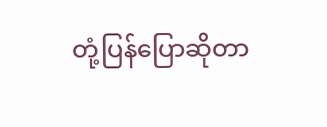တုံ့ပြန်ပြောဆိုတာ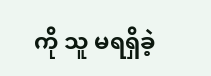ကို သူ မရရှိခဲ့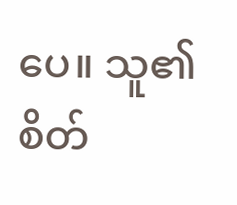ပေ။ သူ၏ စိတ်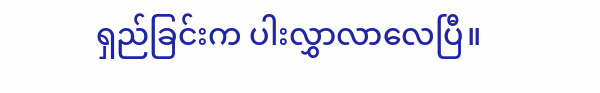ရှည်ခြင်းက ပါးလွှာလာလေပြီ။